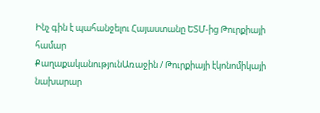Ինչ գին է պահանջելու Հայաստանը ԵՏՄ-ից Թուրքիայի համար
ՔաղաքականությունԱռաջին / Թուրքիայի էկոնոմիկայի նախարար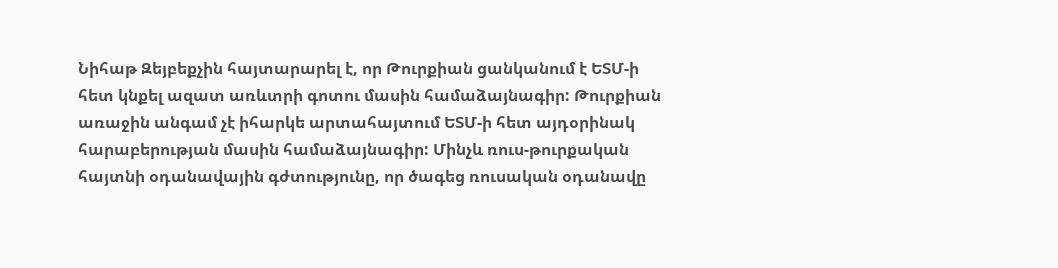Նիհաթ Զեյբեքչին հայտարարել է, որ Թուրքիան ցանկանում է ԵՏՄ-ի հետ կնքել ազատ առևտրի գոտու մասին համաձայնագիր: Թուրքիան առաջին անգամ չէ իհարկե արտահայտում ԵՏՄ-ի հետ այդօրինակ հարաբերության մասին համաձայնագիր: Մինչև ռուս-թուրքական հայտնի օդանավային գժտությունը, որ ծագեց ռուսական օդանավը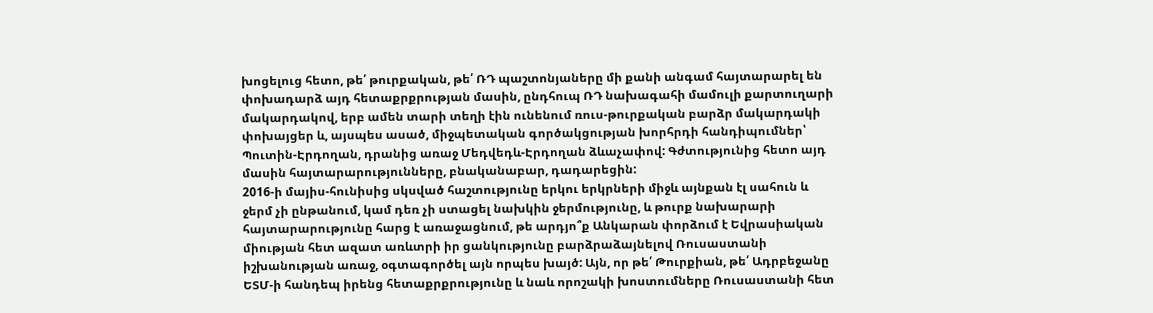խոցելուց հետո, թե՛ թուրքական, թե՛ ՌԴ պաշտոնյաները մի քանի անգամ հայտարարել են փոխադարձ այդ հետաքրքրության մասին, ընդհուպ ՌԴ նախագահի մամուլի քարտուղարի մակարդակով, երբ ամեն տարի տեղի էին ունենում ռուս-թուրքական բարձր մակարդակի փոխայցեր և, այսպես ասած, միջպետական գործակցության խորհրդի հանդիպումներ՝ Պուտին-Էրդողան, դրանից առաջ Մեդվեդև-Էրդողան ձևաչափով: Գժտությունից հետո այդ մասին հայտարարությունները, բնականաբար, դադարեցին:
2016-ի մայիս-հունիսից սկսված հաշտությունը երկու երկրների միջև այնքան էլ սահուն և ջերմ չի ընթանում, կամ դեռ չի ստացել նախկին ջերմությունը, և թուրք նախարարի հայտարարությունը հարց է առաջացնում, թե արդյո՞ք Անկարան փորձում է Եվրասիական միության հետ ազատ առևտրի իր ցանկությունը բարձրաձայնելով Ռուսաստանի իշխանության առաջ, օգտագործել այն որպես խայծ: Այն, որ թե՛ Թուրքիան, թե՛ Ադրբեջանը ԵՏՄ-ի հանդեպ իրենց հետաքրքրությունը և նաև որոշակի խոստումները Ռուսաստանի հետ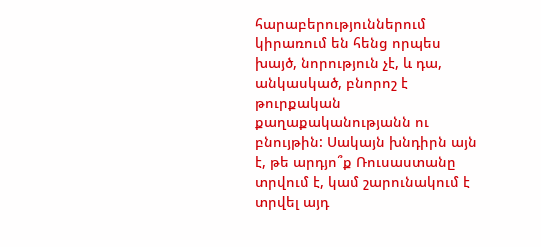հարաբերություններում կիրառում են հենց որպես խայծ, նորություն չէ, և դա, անկասկած, բնորոշ է թուրքական քաղաքականությանն ու բնույթին: Սակայն խնդիրն այն է, թե արդյո՞ք Ռուսաստանը տրվում է, կամ շարունակում է տրվել այդ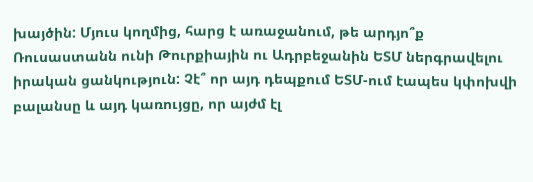խայծին: Մյուս կողմից, հարց է առաջանում, թե արդյո՞ք Ռուսաստանն ունի Թուրքիային ու Ադրբեջանին ԵՏՄ ներգրավելու իրական ցանկություն: Չէ՞ որ այդ դեպքում ԵՏՄ-ում էապես կփոխվի բալանսը և այդ կառույցը, որ այժմ էլ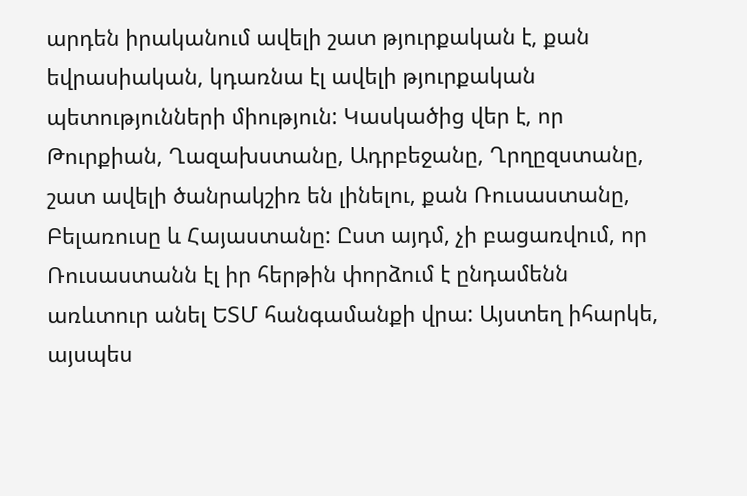արդեն իրականում ավելի շատ թյուրքական է, քան եվրասիական, կդառնա էլ ավելի թյուրքական պետությունների միություն: Կասկածից վեր է, որ Թուրքիան, Ղազախստանը, Ադրբեջանը, Ղրղըզստանը, շատ ավելի ծանրակշիռ են լինելու, քան Ռուսաստանը, Բելառուսը և Հայաստանը: Ըստ այդմ, չի բացառվում, որ Ռուսաստանն էլ իր հերթին փորձում է ընդամենն առևտուր անել ԵՏՄ հանգամանքի վրա: Այստեղ իհարկե, այսպես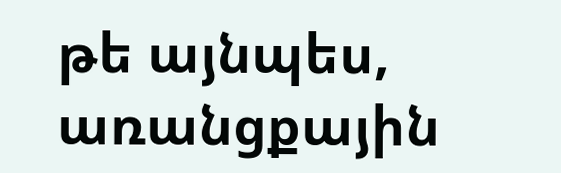թե այնպես, առանցքային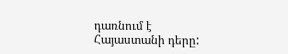դառնում է Հայաստանի դերը: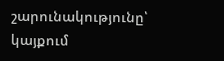շարունակությունը՝ կայքում